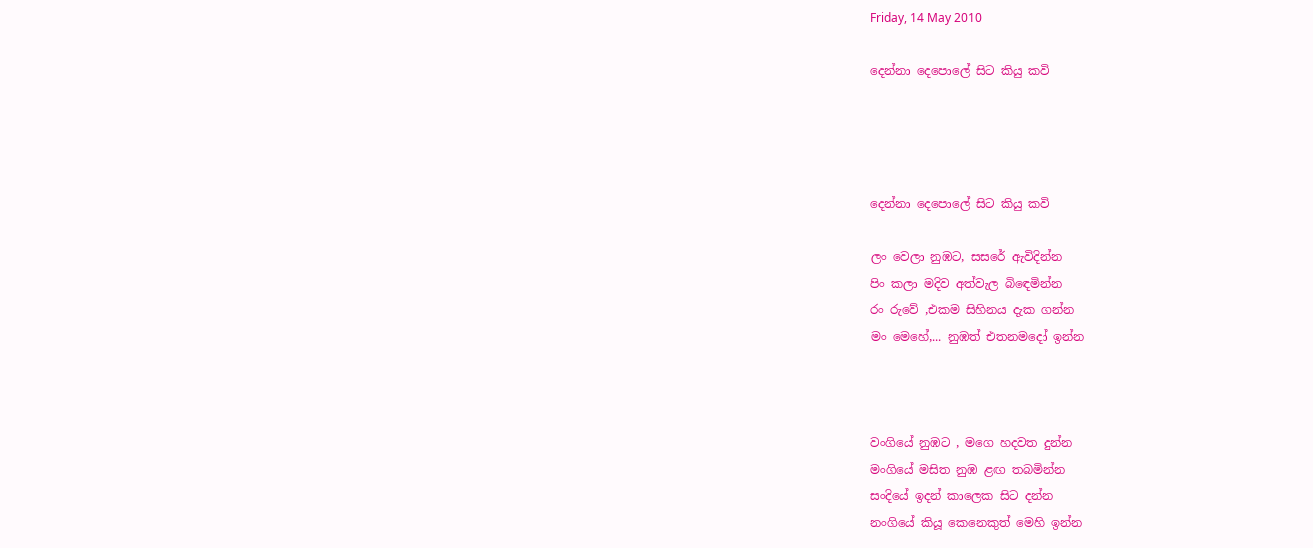Friday, 14 May 2010

දෙන්නා දෙපොලේ සිට කියු කවි




දෙන්නා දෙපොලේ සිට කියු කවි

ලං වෙලා නුඹට, සසරේ ඇවිදින්න
පිං කලා මදිව අත්වැල බි‍ඳෙමින්න
රං රුවේ ,එකම සිහිනය දැක ගන්න
මං මෙහේ,... නුඹත් එතනමදෝ ඉන්න



වංගියේ නුඹට , මගෙ හදවත දුන්න
මංගියේ මසිත නුඹ ළඟ තබමින්න
සංදියේ ඉදන් කාලෙක සිට දන්න
නංගියේ කියූ කෙනෙකුත් මෙහි ඉන්න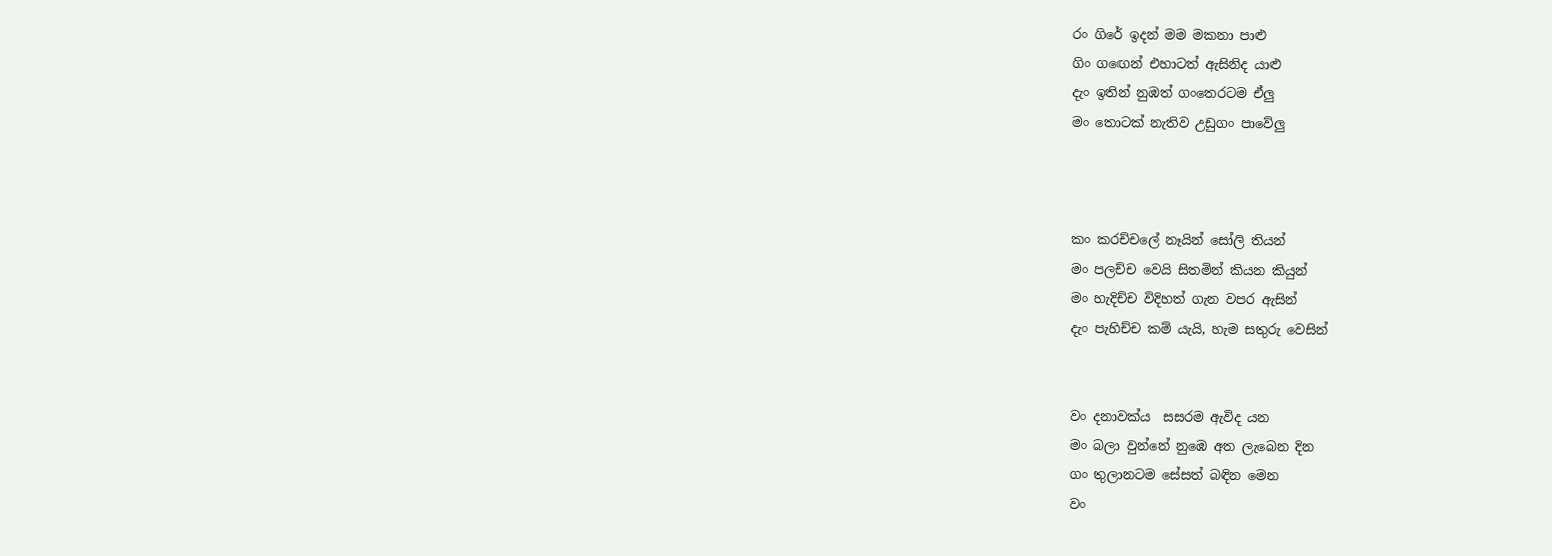රං ගිරේ ඉදන් මම මකනා පාළු
ගිං ග‍ඟෙන් එහාටත් ඇසිනිද යාළු
දැං ඉතින් නුඹත් ගංතෙරටම ඒලු
මං තොටක් නැතිව උඩුගං පාවේලු



කං කරච්චලේ නෑයින් සෝලි තියන්
මං පලච්ච වෙයි සිතමින් කියන කියුන්
මං හැදිච්ච විදිහත් ගැන වපර ඇසින්
දැං පැහිච්ච කම් යැයි, හැම සතුරු වෙසින්


වං දනාවක්ය  සසරම ඇවිද යන
මං බලා වුන්නේ නුඹෙ අත ලැබෙන දින
ගං තුලානටම සේසත් බඳින මෙන
වං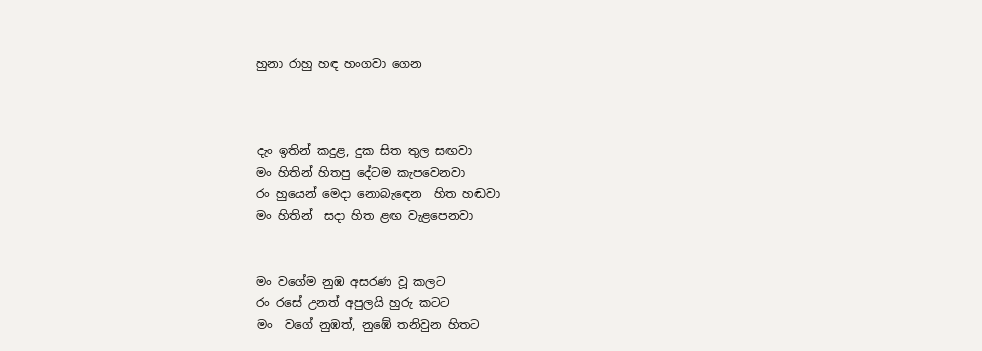හුනා රාහු හඳ හංගවා ගෙන



දැං ඉතින් කදුළ, දුක සිත තුල සඟවා
මං හිතින් හිතපු දේටම කැපවෙනවා
රං හුයෙන් මෙදා නොබැ‍ඳෙන  හිත හඬවා
මං හිතින්  සදා හිත ළඟ වැළපෙනවා


මං වගේම නුඹ අසරණ වූ කලට
රං රසේ උනත් අපුලයි හුරු කටට
මං  වගේ නුඹත්, නුඹේ තනිවුන හිතට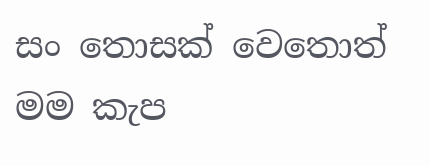සං තොසක් වෙතොත් මම කැප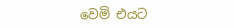වෙමි එයට